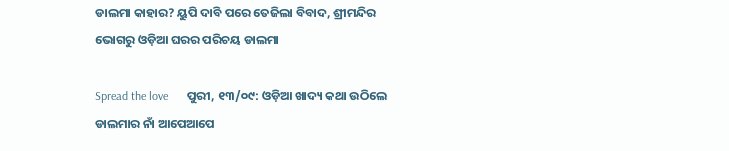ଡାଲମା କାହାର? ୟୁପି ଦାବି ପରେ ତେଜିଲା ବିବାଦ, ଶ୍ରୀମନ୍ଦିର ଭୋଗରୁ ଓଡ଼ିଆ ଘରର ପରିଚୟ ଡାଲମା

Spread the love      ପୁରୀ, ୧୩/୦୯: ଓଡ଼ିଆ ଖାଦ୍ୟ କଥା ଉଠିଲେ ଡାଲମାର ନାଁ ଆପେଆପେ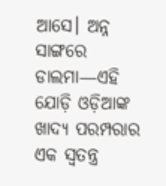ଆସେ। ଅନ୍ନ ସାଙ୍ଗରେ ଡାଲମା—ଏହି ଯୋଡ଼ି ଓଡ଼ିଆଙ୍କ ଖାଦ୍ୟ ପରମ୍ପରାର ଏକ ସ୍ୱତନ୍ତ୍ର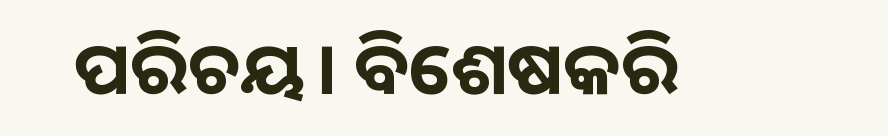ପରିଚୟ। ବିଶେଷକରି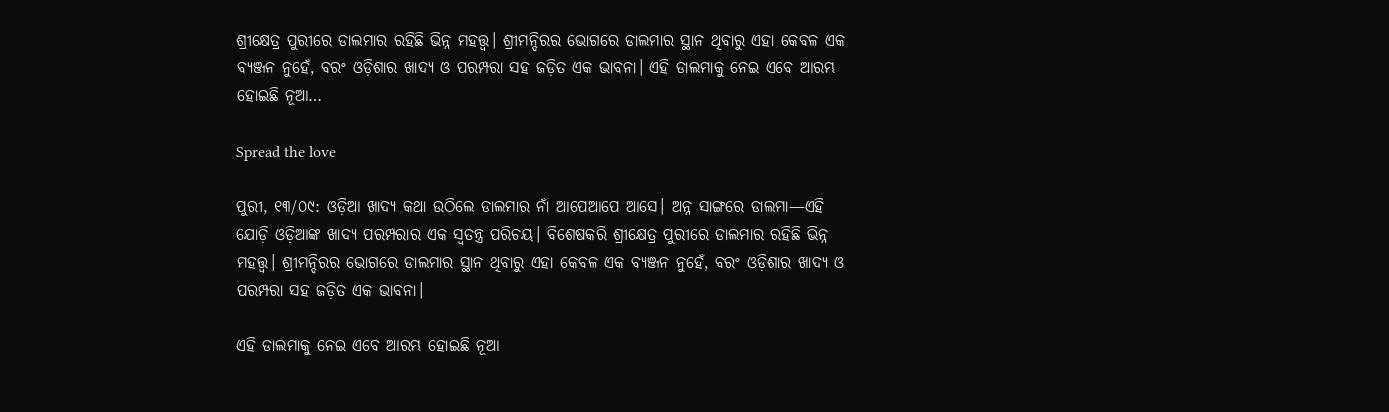ଶ୍ରୀକ୍ଷେତ୍ର ପୁରୀରେ ଡାଲମାର ରହିଛି ଭିନ୍ନ ମହତ୍ତ୍ୱ। ଶ୍ରୀମନ୍ଦିରର ଭୋଗରେ ଡାଲମାର ସ୍ଥାନ ଥିବାରୁ ଏହା କେବଳ ଏକ ବ୍ୟଞ୍ଜନ ନୁହେଁ, ବରଂ ଓଡ଼ିଶାର ଖାଦ୍ୟ ଓ ପରମ୍ପରା ସହ ଜଡ଼ିତ ଏକ ଭାବନା। ଏହି ଡାଲମାକୁ ନେଇ ଏବେ ଆରମ୍ଭ ହୋଇଛି ନୂଆ…

Spread the love

ପୁରୀ, ୧୩/୦୯: ଓଡ଼ିଆ ଖାଦ୍ୟ କଥା ଉଠିଲେ ଡାଲମାର ନାଁ ଆପେଆପେ ଆସେ। ଅନ୍ନ ସାଙ୍ଗରେ ଡାଲମା—ଏହି ଯୋଡ଼ି ଓଡ଼ିଆଙ୍କ ଖାଦ୍ୟ ପରମ୍ପରାର ଏକ ସ୍ୱତନ୍ତ୍ର ପରିଚୟ। ବିଶେଷକରି ଶ୍ରୀକ୍ଷେତ୍ର ପୁରୀରେ ଡାଲମାର ରହିଛି ଭିନ୍ନ ମହତ୍ତ୍ୱ। ଶ୍ରୀମନ୍ଦିରର ଭୋଗରେ ଡାଲମାର ସ୍ଥାନ ଥିବାରୁ ଏହା କେବଳ ଏକ ବ୍ୟଞ୍ଜନ ନୁହେଁ, ବରଂ ଓଡ଼ିଶାର ଖାଦ୍ୟ ଓ ପରମ୍ପରା ସହ ଜଡ଼ିତ ଏକ ଭାବନା।

ଏହି ଡାଲମାକୁ ନେଇ ଏବେ ଆରମ୍ଭ ହୋଇଛି ନୂଆ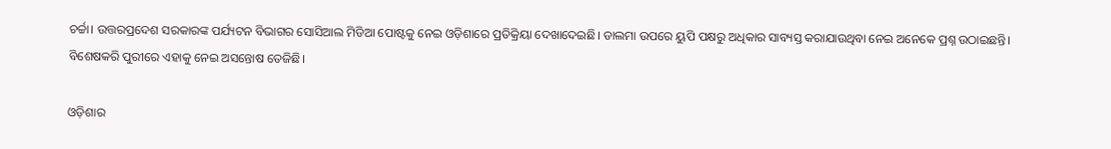ଚର୍ଚ୍ଚା। ଉତ୍ତରପ୍ରଦେଶ ସରକାରଙ୍କ ପର୍ଯ୍ୟଟନ ବିଭାଗର ସୋସିଆଲ ମିଡିଆ ପୋଷ୍ଟକୁ ନେଇ ଓଡ଼ିଶାରେ ପ୍ରତିକ୍ରିୟା ଦେଖାଦେଇଛି। ଡାଲମା ଉପରେ ୟୁପି ପକ୍ଷରୁ ଅଧିକାର ସାବ୍ୟସ୍ତ କରାଯାଉଥିବା ନେଇ ଅନେକେ ପ୍ରଶ୍ନ ଉଠାଇଛନ୍ତି। ବିଶେଷକରି ପୁରୀରେ ଏହାକୁ ନେଇ ଅସନ୍ତୋଷ ତେଜିଛି।

ଓଡ଼ିଶାର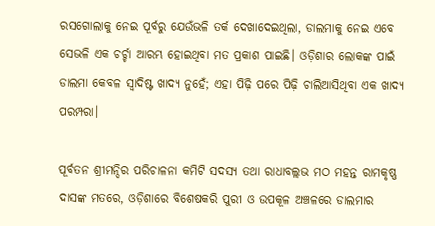ରସଗୋଲାକୁ ନେଇ ପୂର୍ବରୁ ଯେଉଁଭଳି ତର୍କ ଦେଖାଦେଇଥିଲା, ଡାଲମାକୁ ନେଇ ଏବେ ସେଭଳି ଏକ ଚର୍ଚ୍ଚା ଆରମ୍ଭ ହୋଇଥିବା ମତ ପ୍ରକାଶ ପାଇଛି। ଓଡ଼ିଶାର ଲୋକଙ୍କ ପାଇଁ ଡାଲମା କେବଳ ସ୍ୱାଦିଷ୍ଟ ଖାଦ୍ୟ ନୁହେଁ; ଏହା ପିଢ଼ି ପରେ ପିଢ଼ି ଚାଲିଆସିଥିବା ଏକ ଖାଦ୍ୟ ପରମ୍ପରା।

ପୂର୍ବତନ ଶ୍ରୀମନ୍ଦିର ପରିଚାଳନା କମିଟି ସଦସ୍ୟ ତଥା ରାଧାବଲ୍ଲଭ ମଠ ମହନ୍ତ ରାମକୃଷ୍ଣ ଦାସଙ୍କ ମତରେ, ଓଡ଼ିଶାରେ ବିଶେଷକରି ପୁରୀ ଓ ଉପକୂଳ ଅଞ୍ଚଳରେ ଡାଲମାର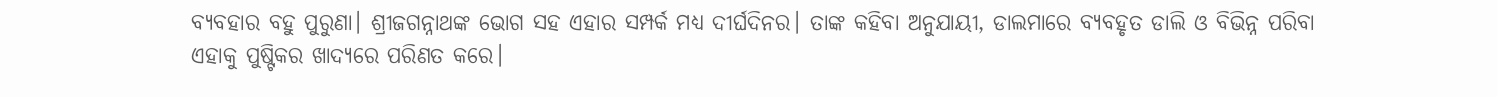ବ୍ୟବହାର ବହୁ ପୁରୁଣା। ଶ୍ରୀଜଗନ୍ନାଥଙ୍କ ଭୋଗ ସହ ଏହାର ସମ୍ପର୍କ ମଧ୍ୟ ଦୀର୍ଘଦିନର। ତାଙ୍କ କହିବା ଅନୁଯାୟୀ, ଡାଲମାରେ ବ୍ୟବହୃତ ଡାଲି ଓ ବିଭିନ୍ନ ପରିବା ଏହାକୁ ପୁଷ୍ଟିକର ଖାଦ୍ୟରେ ପରିଣତ କରେ।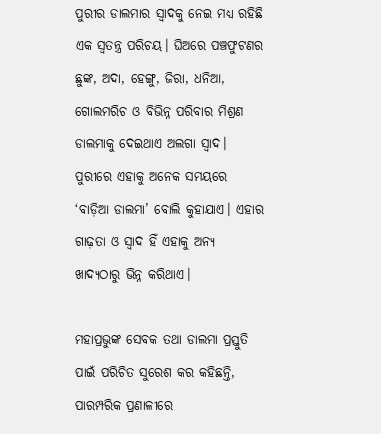ପୁରୀର ଡାଲମାର ସ୍ୱାଦକୁ ନେଇ ମଧ୍ୟ ରହିଛି ଏକ ସ୍ୱତନ୍ତ୍ର ପରିଚୟ। ଘିଅରେ ପଞ୍ଚଫୁଟଣର ଛୁଙ୍କ, ଅଦା, ହେଙ୍ଗୁ, ଜିରା, ଧନିଆ, ଗୋଲମରିଚ ଓ ବିଭିନ୍ନ ପରିବାର ମିଶ୍ରଣ ଡାଲମାକୁ ଦେଇଥାଏ ଅଲଗା ସ୍ୱାଦ। ପୁରୀରେ ଏହାକୁ ଅନେକ ସମୟରେ ‘ବାଡ଼ିଆ ଡାଲମା’ ବୋଲି କୁହାଯାଏ। ଏହାର ଗାଢ଼ତା ଓ ସ୍ୱାଦ ହିଁ ଏହାକୁ ଅନ୍ୟ ଖାଦ୍ୟଠାରୁ ଭିନ୍ନ କରିଥାଏ।

ମହାପ୍ରଭୁଙ୍କ ସେବକ ତଥା ଡାଲମା ପ୍ରସ୍ତୁତି ପାଇଁ ପରିଚିତ ସୁରେଶ କର କହିଛନ୍ତି, ପାରମ୍ପରିକ ପ୍ରଣାଳୀରେ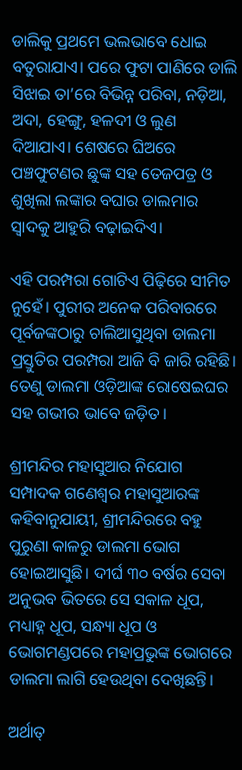ଡାଲିକୁ ପ୍ରଥମେ ଭଲଭାବେ ଧୋଇ ବତୁରାଯାଏ। ପରେ ଫୁଟା ପାଣିରେ ଡାଲି ସିଝାଇ ତା’ରେ ବିଭିନ୍ନ ପରିବା, ନଡ଼ିଆ, ଅଦା, ହେଙ୍ଗୁ, ହଳଦୀ ଓ ଲୁଣ ଦିଆଯାଏ। ଶେଷରେ ଘିଅରେ ପଞ୍ଚଫୁଟଣର ଛୁଙ୍କ ସହ ତେଜପତ୍ର ଓ ଶୁଖିଲା ଲଙ୍କାର ବଘାର ଡାଲମାର ସ୍ୱାଦକୁ ଆହୁରି ବଢ଼ାଇଦିଏ।

ଏହି ପରମ୍ପରା ଗୋଟିଏ ପିଢ଼ିରେ ସୀମିତ ନୁହେଁ। ପୁରୀର ଅନେକ ପରିବାରରେ ପୂର୍ବଜଙ୍କଠାରୁ ଚାଲିଆସୁଥିବା ଡାଲମା ପ୍ରସ୍ତୁତିର ପରମ୍ପରା ଆଜି ବି ଜାରି ରହିଛି। ତେଣୁ ଡାଲମା ଓଡ଼ିଆଙ୍କ ରୋଷେଇଘର ସହ ଗଭୀର ଭାବେ ଜଡ଼ିତ।

ଶ୍ରୀମନ୍ଦିର ମହାସୁଆର ନିଯୋଗ ସମ୍ପାଦକ ଗଣେଶ୍ୱର ମହାସୁଆରଙ୍କ କହିବାନୁଯାୟୀ, ଶ୍ରୀମନ୍ଦିରରେ ବହୁ ପୁରୁଣା କାଳରୁ ଡାଲମା ଭୋଗ ହୋଇଆସୁଛି। ଦୀର୍ଘ ୩୦ ବର୍ଷର ସେବା ଅନୁଭବ ଭିତରେ ସେ ସକାଳ ଧୂପ, ମଧ୍ୟାହ୍ନ ଧୂପ, ସନ୍ଧ୍ୟା ଧୂପ ଓ ଭୋଗମଣ୍ଡପରେ ମହାପ୍ରଭୁଙ୍କ ଭୋଗରେ ଡାଲମା ଲାଗି ହେଉଥିବା ଦେଖିଛନ୍ତି।

ଅର୍ଥାତ୍‌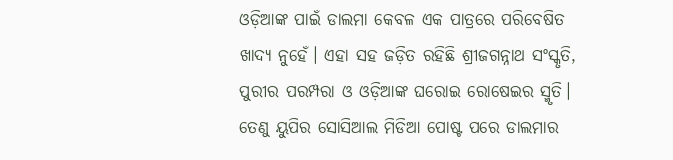ଓଡ଼ିଆଙ୍କ ପାଇଁ ଡାଲମା କେବଳ ଏକ ପାତ୍ରରେ ପରିବେଷିତ ଖାଦ୍ୟ ନୁହେଁ। ଏହା ସହ ଜଡ଼ିତ ରହିଛି ଶ୍ରୀଜଗନ୍ନାଥ ସଂସ୍କୃତି, ପୁରୀର ପରମ୍ପରା ଓ ଓଡ଼ିଆଙ୍କ ଘରୋଇ ରୋଷେଇର ସ୍ମୃତି। ତେଣୁ ୟୁପିର ସୋସିଆଲ ମିଡିଆ ପୋଷ୍ଟ ପରେ ଡାଲମାର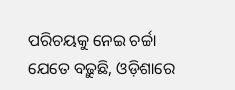ପରିଚୟକୁ ନେଇ ଚର୍ଚ୍ଚା ଯେତେ ବଢ଼ୁଛି, ଓଡ଼ିଶାରେ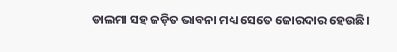ଡାଲମା ସହ ଜଡ଼ିତ ଭାବନା ମଧ୍ୟ ସେତେ ଜୋରଦାର ହେଉଛି।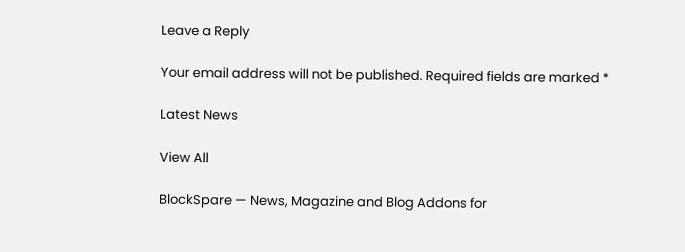Leave a Reply

Your email address will not be published. Required fields are marked *

Latest News

View All

BlockSpare — News, Magazine and Blog Addons for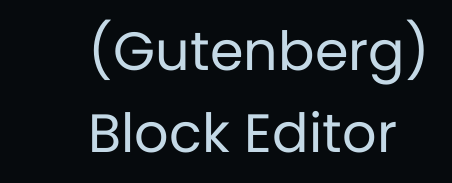(Gutenberg) Block Editor